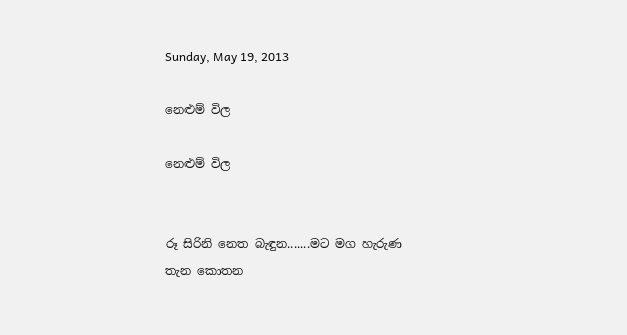Sunday, May 19, 2013

නෙළුම් විල

නෙළුම් විල


රූ සිරිනි නෙත බැඳුන.......මට මග හැරුණ තැන කොතන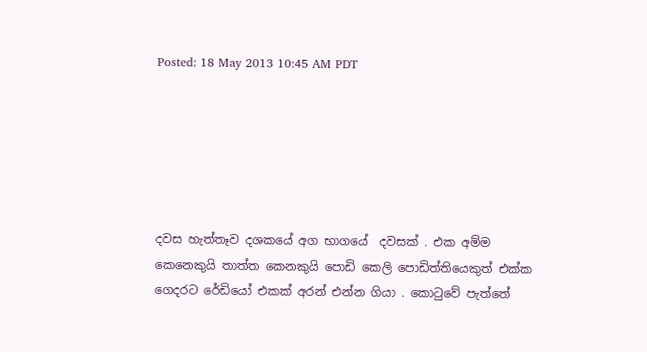Posted: 18 May 2013 10:45 AM PDT






දවස හැත්තෑව දශකයේ අග භාගයේ  දවසක් . එක අම්ම කෙනෙකුයි තාත්ත කෙනකුයි පොඩි කෙලි පොඩිත්තියෙකුත් එක්ක ගෙදරට රේඩියෝ එකක් අරන් එන්න ගියා . කොටුවේ පැත්තේ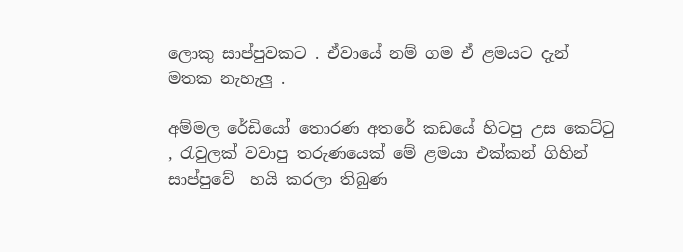ලොකු සාප්පුවකට . ඒවායේ නම් ගම ඒ ළමයට දැන් මතක නැහැලු .

අම්මල රේඩියෝ තොරණ අතරේ කඩයේ හිටපු උස කෙට්ටු , රැවුලක් වවාපු තරුණයෙක් මේ ළමයා එක්කන් ගිහින් සාප්පුවේ  හයි කරලා තිබුණ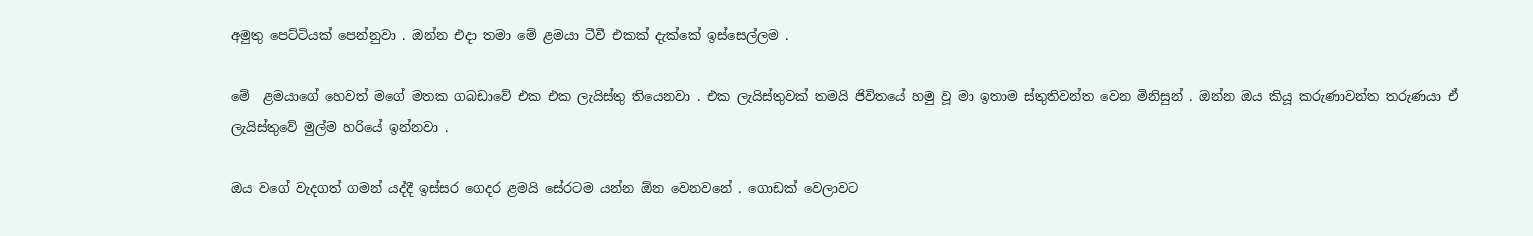අමුතු පෙට්ටියක් පෙන්නුවා . ඔන්න එදා තමා මේ ළමයා ටීවී එකක් දැක්කේ ඉස්සෙල්ලම .

මේ  ළමයාගේ හෙවත් මගේ මතක ගබඩාවේ එක එක ලැයිස්තු තියෙනවා . එක ලැයිස්තුවක් තමයි ජිවිතයේ හමු වූ මා ඉතාම ස්තුතිවන්ත වෙන මිනිසුන් . ඔන්න ඔය කියූ කරුණාවන්ත තරුණයා ඒ ලැයිස්තුවේ මුල්ම හරියේ ඉන්නවා .

ඔය වගේ වැදගත් ගමන් යද්දී ඉස්සර ගෙදර ළමයි සේරටම යන්න ඕන වෙනවනේ . ගොඩක් වෙලාවට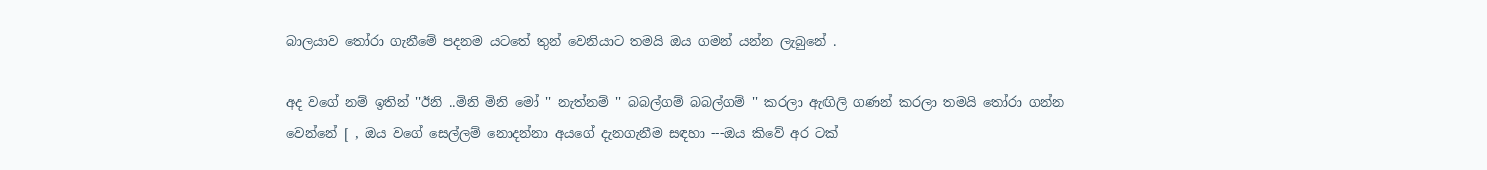බාලයාව තෝරා ගැනීමේ පදනම යටතේ තුන් වෙනියාට තමයි ඔය ගමන් යන්න ලැබුනේ .

අද වගේ නම් ඉතින් ''ඊනි ..මිනි මිනි මෝ '' නැත්නම් '' බබල්ගම් බබල්ගම් '' කරලා ඇඟිලි ගණන් කරලා තමයි තෝරා ගන්න වෙන්නේ [ , ඔය වගේ සෙල්ලම් නොදන්නා අයගේ දැනගැනීම සඳහා ---ඔය කිවේ අර ටක්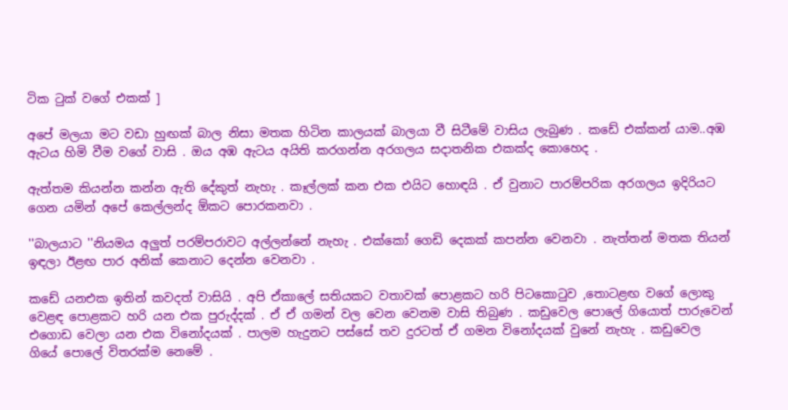ටික ටුක් වගේ එකක් ]

අපේ මලයා මට වඩා හුඟක් බාල නිසා මතක හිටින කාලයක් බාලයා වී සිටීමේ වාසිය ලැබුණ . කඩේ එක්කන් යාම..අඹ ඇටය හිමි වීම වගේ වාසි . ඔය අඹ ඇටය අයිති කරගන්න අරගලය සදාතනික එකක්ද කොහෙද .

ඇත්තම කියන්න කන්න ඇති දේකුත් නැහැ . කෑල්ලක් කන එක එයිට හොඳයි . ඒ වුනාට පාරම්පරික අරගලය ඉදිරියට ගෙන යමින් අපේ කෙල්ලන්ද ඕකට පොරකනවා .

''බාලයාට ''නියමය අලුත් පරම්පරාවට අල්ලන්නේ නැහැ . එක්කෝ ගෙඩි දෙකක් කපන්න වෙනවා . නැත්තන් මතක තියන් ඉඳලා ඊළඟ පාර අනික් කෙනාට දෙන්න වෙනවා .

කඩේ යනඑක ඉතින් කවදත් වාසියි . අපි ඒකාලේ සතියකට වතාවක් පොළකට හරි පිටකොටුව ,තොටළඟ වගේ ලොකු වෙළඳ පොළකට හරි යන එක පුරුද්දක් . ඒ ඒ ගමන් වල වෙන වෙනම වාසි තිබුණ . කඩුවෙල පොලේ ගියොත් පාරුවෙන් එගොඩ වෙලා යන එක විනෝදයක් . පාලම හැදුනට පස්සේ තව දුරටත් ඒ ගමන විනෝදයක් වුනේ නැහැ . කඩුවෙල ගියේ පොලේ විතරක්ම නෙමේ .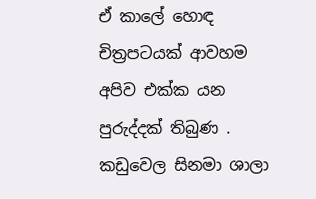ඒ කාලේ හොඳ චිත්‍රපටයක් ආවහම අපිව එක්ක යන පුරුද්දක් තිබුණ . කඩුවෙල සිනමා ශාලා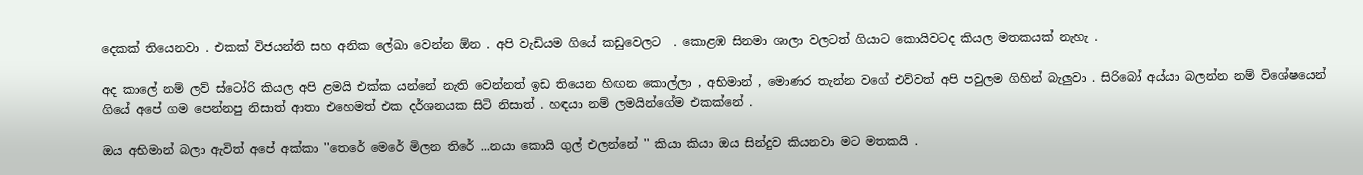දෙකක් තියෙනවා . එකක් විජයන්ති සහ අනික ලේඛා වෙන්න ඕන . අපි වැඩියම ගියේ කඩුවෙලට  . කොළඹ සිනමා ශාලා වලටත් ගියාට කොයිවටද කියල මතකයක් නැහැ .

අද කාලේ නම් ලව් ස්ටෝරි කියල අපි ළමයි එක්ක යන්නේ නැති වෙන්නත් ඉඩ තියෙන හිඟන කොල්ලා , අභිමාන් , මොණර තැන්න වගේ එව්වත් අපි පවුලම ගිහින් බැලුවා . සිරිබෝ අය්යා බලන්න නම් විශේෂයෙන් ගියේ අපේ ගම පෙන්නපු නිසාත් ආතා එහෙමත් එක දර්ශනයක සිටි නිසාත් . හඳයා නම් ලමයින්ගේම එකක්නේ .

ඔය අභිමාන් බලා ඇවිත් අපේ අක්කා ''තෙරේ මෙරේ මිලන තිරේ ...නයා කොයි ගුල් එලන්නේ '' කියා කියා ඔය සින්දුව කියනවා මට මතකයි .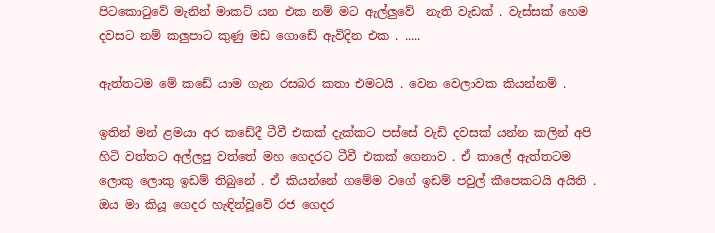පිටකොටුවේ මැනින් මාකට් යන එක නම් මට ඇල්ලුවේ  නැති වැඩක් . වැස්සක් හෙම දවසට නම් කලුපාට කුණු මඩ ගොඩේ ඇවිදින එක . .....

ඇත්තටම මේ කඩේ යාම ගැන රසබර කතා එමටයි . වෙන වෙලාවක කියන්නම් .

ඉතින් මන් ළමයා අර කඩේදී ටීවී එකක් දැක්කට පස්සේ වැඩි දවසක් යන්න කලින් අපි හිටි වත්තට අල්ලපු වත්තේ මහ ගෙදරට ටීවී එකක් ගෙනාව . ඒ කාලේ ඇත්තටම ලොකු ලොකු ඉඩම් තිබුනේ . ඒ කියන්නේ ගමේම වගේ ඉඩම් පවුල් කීපෙකටයි අයිති . ඔය මා කියූ ගෙදර හැඳින්වූවේ රජ ගෙදර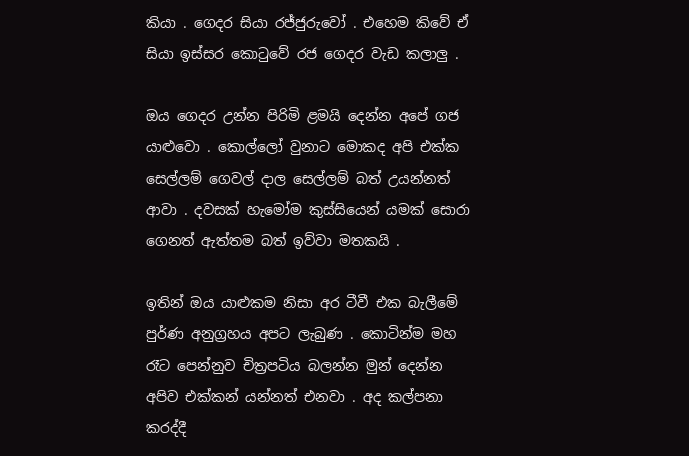කියා . ගෙදර සියා රජ්ජුරුවෝ . එහෙම කිවේ ඒ සියා ඉස්සර කොටුවේ රජ ගෙදර වැඩ කලාලු .

ඔය ගෙදර උන්න පිරිමි ළමයි දෙන්න අපේ ගජ යාළුවො . කොල්ලෝ වුනාට මොකද අපි එක්ක සෙල්ලම් ගෙවල් දාල සෙල්ලම් බත් උයන්නත් ආවා . දවසක් හැමෝම කුස්සියෙන් යමක් සොරා ගෙනත් ඇත්තම බත් ඉව්වා මතකයි .

ඉතින් ඔය යාළුකම නිසා අර ටීවී එක බැලීමේ පුර්ණ අනුග්‍රහය අපට ලැබුණ . කොටින්ම මහ රෑට පෙන්නුව චිත්‍රපටිය බලන්න මුන් දෙන්න අපිව එක්කන් යන්නත් එනවා . අද කල්පනා කරද්දී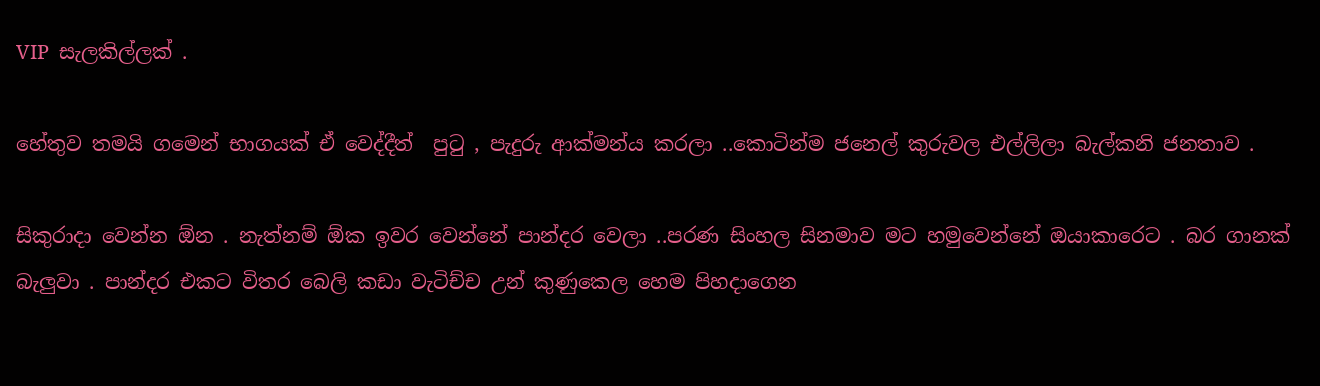VIP  සැලකිල්ලක් .

හේතුව තමයි ගමෙන් භාගයක් ඒ වෙද්දීත්  පුටු , පැදුරු ආක්මන්ය කරලා ..කොටින්ම ජනෙල් කුරුවල එල්ලිලා බැල්කනි ජනතාව .

සිකුරාදා වෙන්න ඕන . නැත්නම් ඕක ඉවර වෙන්නේ පාන්දර වෙලා ..පරණ සිංහල සිනමාව මට හමුවෙන්නේ ඔයාකාරෙට . බර ගානක් බැලුවා . පාන්දර එකට විතර බෙලි කඩා වැටිච්ච උන් කුණුකෙල හෙම පිහදාගෙන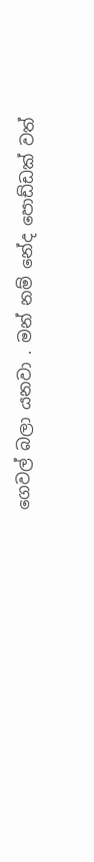ගෙවල් බලා යනවා . මන් නම් නේද පොඩ්ඩක් වත්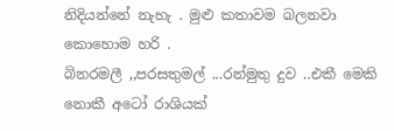නිදියන්නේ නැහැ . මුළු කතාවම බලනවා කොහොම හරි .
බිනරමලී ,,පරසතුමල් ...රන්මුතු දුව ..එකී මෙකි නොකී අටෝ රාශියක්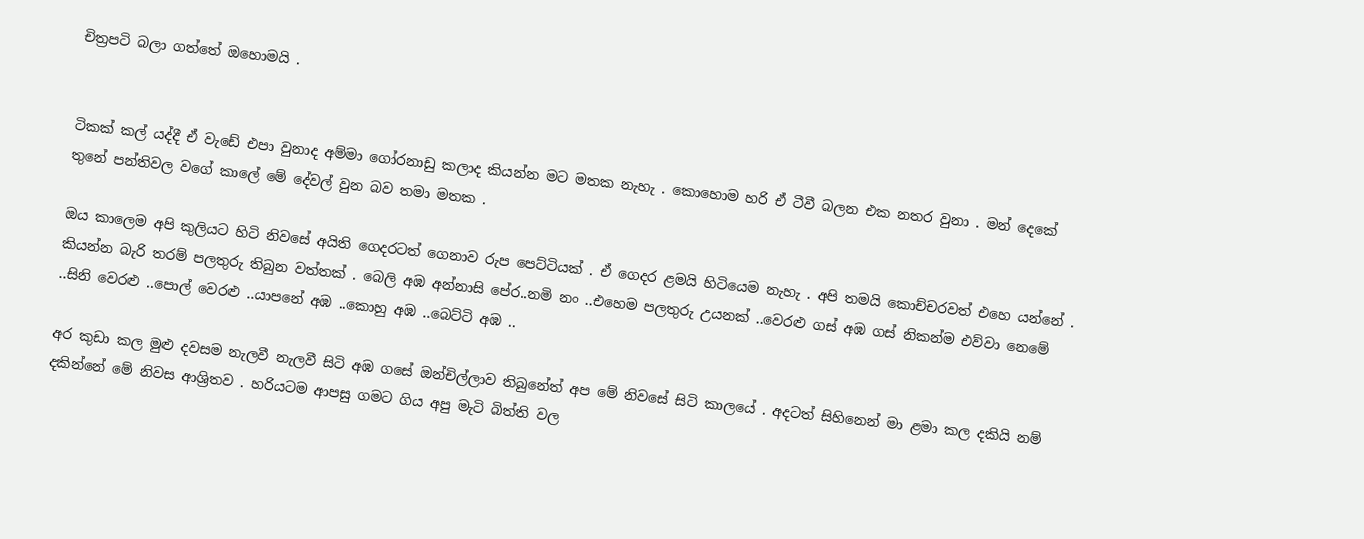චිත්‍රපටි බලා ගත්තේ ඔහොමයි .


ටිකක් කල් යද්දී ඒ වැඩේ එපා වුනාද අම්මා ගෝරනාඩු කලාද කියන්න මට මතක නැහැ . කොහොම හරි ඒ ටීවී බලන එක නතර වුනා . මන් දෙකේ තුනේ පන්තිවල වගේ කාලේ මේ දේවල් වුන බව තමා මතක .

ඔය කාලෙම අපි කුලියට හිටි නිවසේ අයිති ගෙදරටත් ගෙනාව රුප පෙට්ටියක් . ඒ ගෙදර ළමයි හිටියෙම නැහැ . අපි තමයි කොච්චරවත් එහෙ යන්නේ . කියන්න බැරි තරම් පලතුරු තිබුන වත්තක් . බෙලි අඹ අන්නාසි පේර..නමි නං ..එහෙම පලතුරු උයනක් ..වෙරළු ගස් අඹ ගස් නිකන්ම එව්වා නෙමේ ..සිනි වෙරළු ..පොල් වෙරළු ..යාපනේ අඹ ..කොහු අඹ ..බෙට්ටි අඹ ..

අර කුඩා කල මුළු දවසම නැලවී නැලවී සිටි අඹ ගසේ ඔන්චිල්ලාව තිබුනේත් අප මේ නිවසේ සිටි කාලයේ . අදටත් සිහිනෙන් මා ළමා කල දකියි නම් දකින්නේ මේ නිවස ආශ්‍රිතව . හරියටම ආපසු ගමට ගිය අපු මැටි බිත්ති වල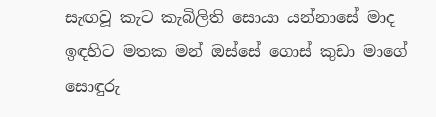සැඟවූ කැට කැබිලිති සොයා යන්නාසේ මාද ඉඳහිට මතක මන් ඔස්සේ ගොස් කුඩා මාගේ සොඳුරු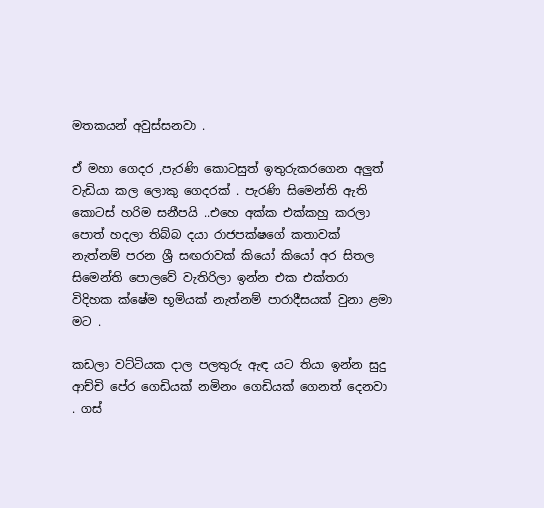මතකයන් අවුස්සනවා .

ඒ මහා ගෙදර ,පැරණි කොටසුත් ඉතුරුකරගෙන අලුත් වැඩියා කල ලොකු ගෙදරක් . පැරණි සිමෙන්ති ඇති කොටස් හරිම සනීපයි ..එහෙ අක්ක එක්කහු කරලා පොත් හදලා තිබ්බ දයා රාජපක්ෂගේ කතාවක් නැත්නම් පරන ශ්‍රී සඟරාවක් කියෝ කියෝ අර සිතල සිමෙන්ති පොලවේ වැතිරිලා ඉන්න එක එක්තරා විදිහක ක්ෂේම භූමියක් නැත්නම් පාරාදීසයක් වුනා ළමා මට .

කඩලා වට්ටියක දාල පලතුරු ඇඳ යට තියා ඉන්න සුදු ආච්චි පේර ගෙඩියක් නමිනං ගෙඩියක් ගෙනත් දෙනවා . ගස්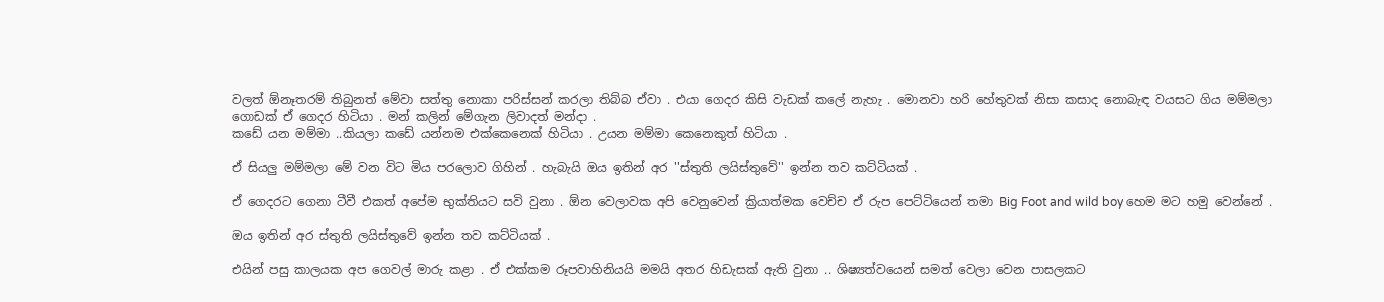වලත් ඕනෑතරම් තිබුනත් මේවා සත්තු නොකා පරිස්සන් කරලා තිබ්බ ඒවා . එයා ගෙදර කිසි වැඩක් කලේ නැහැ . මොනවා හරි හේතුවක් නිසා කසාද නොබැඳ වයසට ගිය මම්මලා ගොඩක් ඒ ගෙදර හිටියා . මන් කලින් මේගැන ලිවාදත් මන්දා .
කඩේ යන මම්මා ..කියලා කඩේ යන්නම එක්කෙනෙක් හිටියා . උයන මම්මා කෙනෙකුත් හිටියා .

ඒ සියලු මම්මලා මේ වන විට මිය පරලොව ගිහින් . හැබැයි ඔය ඉතින් අර ''ස්තුති ලයිස්තුවේ'' ඉන්න තව කට්ටියක් .

ඒ ගෙදරට ගෙනා ටීවී එකත් අපේම භුක්තියට සවි වුනා . ඕන වෙලාවක අපි වෙනුවෙන් ක්‍රියාත්මක වෙච්ච ඒ රුප පෙට්ටියෙන් තමා Big Foot and wild boy හෙම මට හමු වෙන්නේ .

ඔය ඉතින් අර ස්තුති ලයිස්තුවේ ඉන්න තව කට්ටියක් .

එයින් පසු කාලයක අප ගෙවල් මාරු කළා . ඒ එක්කම රූපවාහිනියයි මමයි අතර හිඩැසක් ඇති වුනා .. ශිෂ්‍යත්වයෙන් සමත් වෙලා වෙන පාසලකට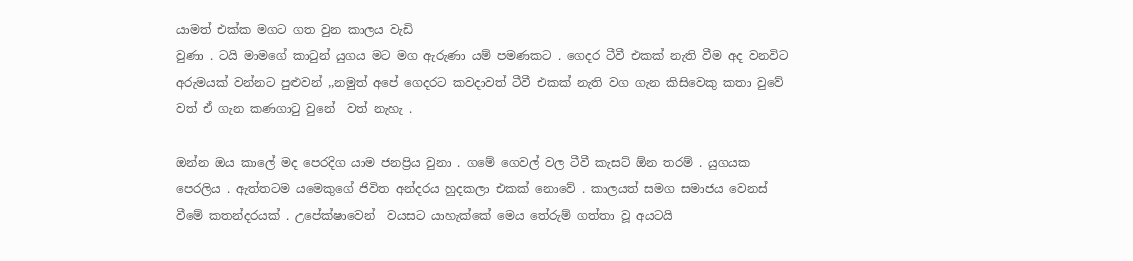යාමත් එක්ක මගට ගත වුන කාලය වැඩි
වුණා . ටයි මාමගේ කාටුන් යුගය මට මග ඇරුණා යම් පමණකට . ගෙදර ටීවී එකක් නැති වීම අද වනවිට අරුමයක් වන්නට පුළුවන් ,,නමුත් අපේ ගෙදරට කවදාවත් ටීවී එකක් නැති වග ගැන කිසිවෙකු කතා වුවේ වත් ඒ ගැන කණගාටු වුනේ  වත් නැහැ .

ඔන්න ඔය කාලේ මද පෙරදිග යාම ජනප්‍රිය වුනා . ගමේ ගෙවල් වල ටීවී කැසට් ඕන තරම් . යුගයක පෙරලිය . ඇත්තටම යමෙකුගේ ජිවිත අන්දරය හුදකලා එකක් නොවේ . කාලයත් සමග සමාජය වෙනස් වීමේ කතන්දරයක් . උපේක්ෂාවෙන්  වයසට යාහැක්කේ මෙය තේරුම් ගත්තා වූ අයටයි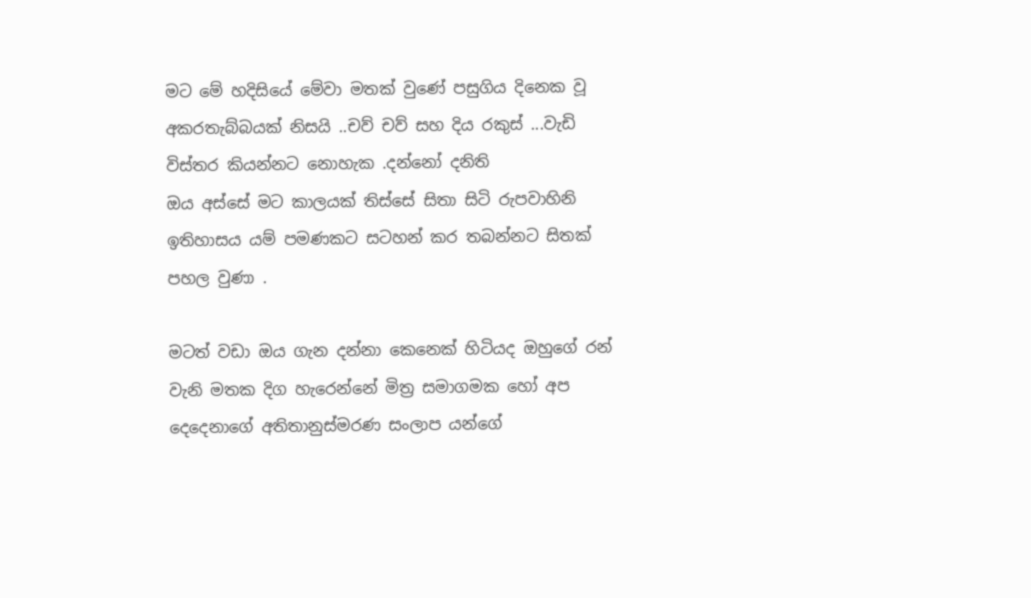මට මේ හදිසියේ මේවා මතක් වුණේ පසුගිය දිනෙක වූ අකරතැබ්බයක් නිසයි ..චව් චව් සහ දිය රකුස් ...වැඩි විස්තර කියන්නට නොහැක .දන්නෝ දනිති
ඔය අස්සේ මට කාලයක් තිස්සේ සිතා සිටි රුපවාහිනි ඉතිහාසය යම් පමණකට සටහන් කර තබන්නට සිතක් පහල වුණා .

මටත් වඩා ඔය ගැන දන්නා කෙනෙක් හිටියද ඔහුගේ රන් වැනි මතක දිග හැරෙන්නේ මිත්‍ර සමාගමක හෝ අප දෙදෙනාගේ අතිතානුස්මරණ සංලාප යන්ගේ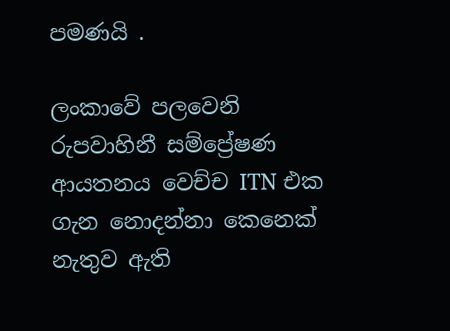පමණයි .

ලංකාවේ පලවෙනි රුපවාහිනී සම්ප්‍රේෂණ ආයතනය වෙච්ච ITN එක ගැන නොදන්නා කෙනෙක් නැතුව ඇති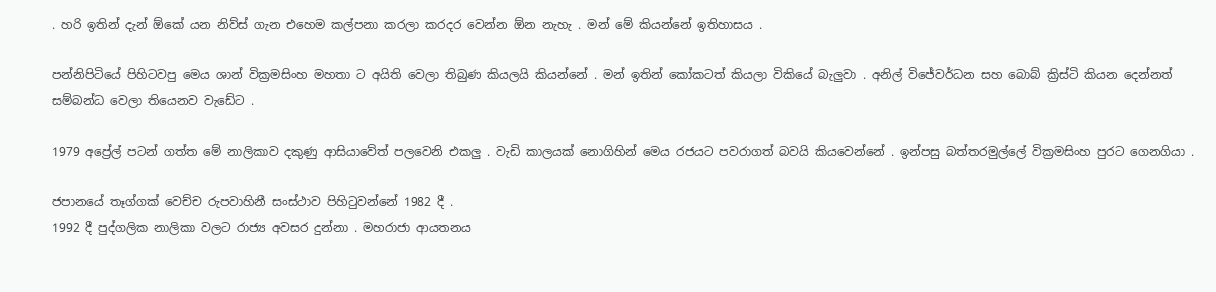. හරි ඉතින් දැන් ඕකේ යන නිව්ස් ගැන එහෙම කල්පනා කරලා කරදර වෙන්න ඕන නැහැ . මන් මේ කියන්නේ ඉතිහාසය .

පන්නිපිටියේ පිහිටවපු මෙය ශාන් වික්‍රමසිංහ මහතා ට අයිති වෙලා තිබුණ කියලයි කියන්නේ . මන් ඉතින් කෝකටත් කියලා විකියේ බැලුවා . අනිල් විජේවර්ධන සහ බොබ් ක්‍රිස්ටි කියන දෙන්නත් සම්බන්ධ වෙලා තියෙනව වැඩේට .

1979 අප්‍රේල් පටන් ගත්ත මේ නාලිකාව දකුණු ආසියාවේත් පලවෙනි එකලු . වැඩි කාලයක් නොගිහින් මෙය රජයට පවරාගත් බවයි කියවෙන්නේ . ඉන්පසු බත්තරමුල්ලේ වික්‍රමසිංහ පුරට ගෙනගියා .

ජපානයේ තෑග්ගක් වෙච්ච රුපවාහිනී සංස්ථාව පිහිටුවන්නේ 1982 දී .
1992 දී පුද්ගලික නාලිකා වලට රාජ්‍ය අවසර දුන්නා . මහරාජා ආයතනය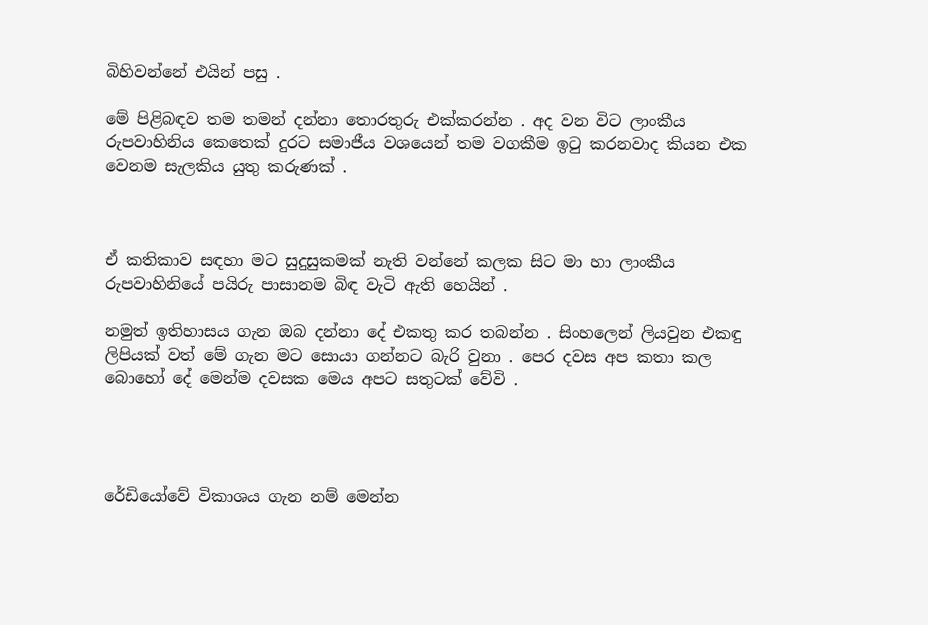බිහිවන්නේ එයින් පසු .

මේ පිළිබඳව තම තමන් දන්නා තොරතුරු එක්කරන්න . අද වන විට ලාංකීය රුපවාහිනිය කෙතෙක් දුරට සමාජීය වශයෙන් තම වගකීම ඉටු කරනවාද කියන එක වෙනම සැලකිය යුතු කරුණක් .



ඒ කතිකාව සඳහා මට සුදුසුකමක් නැති වන්නේ කලක සිට මා හා ලාංකීය රුපවාහිනියේ පයිරු පාසානම බිඳ වැටි ඇති හෙයින් .

නමුත් ඉතිහාසය ගැන ඔබ දන්නා දේ එකතු කර තබන්න . සිංහලෙන් ලියවුන එකඳු ලිපියක් වත් මේ ගැන මට සොයා ගන්නට බැරි වුනා . පෙර දවස අප කතා කල බොහෝ දේ මෙන්ම දවසක මෙය අපට සතුටක් වේවි .




රේඩියෝවේ විකාශය ගැන නම් මෙන්න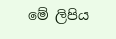මේ ලිපිය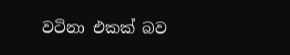වටිනා එකක් බව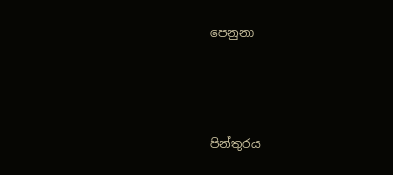පෙනුනා



පින්තුරය